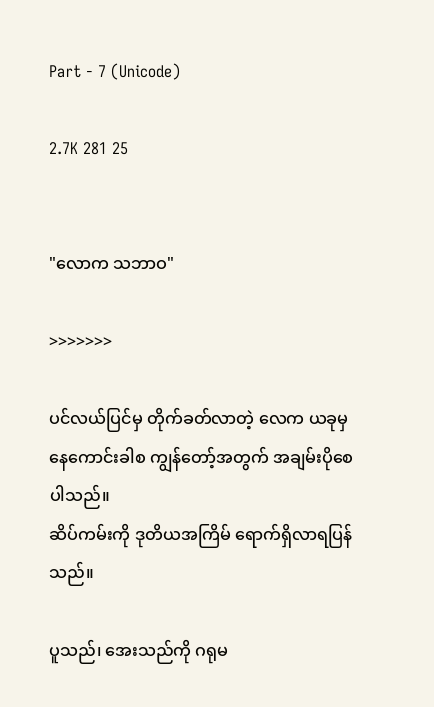Part - 7 (Unicode)

2.7K 281 25


"လောက သဘာဝ"

>>>>>>>

ပင်လယ်ပြင်မှ တိုက်ခတ်လာတဲ့ လေက ယခုမှ နေကောင်းခါစ ကျွန်တော့်အတွက် အချမ်းပိုစေပါသည်။
ဆိပ်ကမ်းကို ဒုတိယအကြိမ် ရောက်ရှိလာရပြန်သည်။

ပူသည်၊ အေးသည်ကို ဂရုမ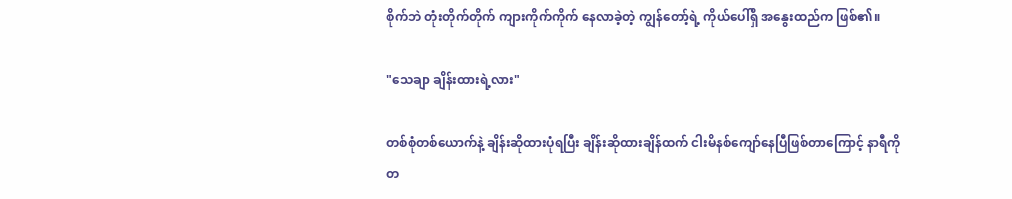စိုက်ဘဲ တုံးတိုက်တိုက် ကျားကိုက်ကိုက် နေလာခဲ့တဲ့ ကျွန်တော့်ရဲ့ ကိုယ်ပေါ်ရှိ အနွေးထည်က ဖြစ်၏။

"သေချာ ချိန်းထားရဲ့လား"

တစ်စုံတစ်ယောက်နဲ့ ချိန်းဆိုထားပုံရပြီး ချိန်းဆိုထားချိန်ထက် ငါးမိနစ်ကျော်နေပြီဖြစ်တာကြောင့် နာရီကို တ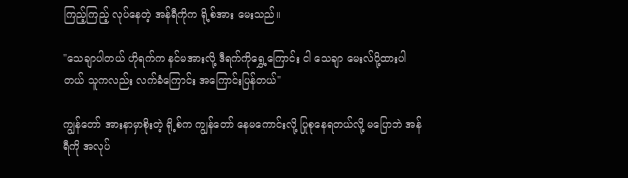ကြည့်ကြည့် လုပ်နေတဲ့ အန်ရီကိုက ရို့စ်အား မေးသည်။

"သေချာပါတယ် ဟိုရက်က နင်မအားလို့ ဒီရက်ကိုရွှေ့ကြောင်း ငါ သေချာ မေးလ်ပို့ထားပါတယ် သူကလည်း လက်ခံကြောင်း အကြောင်းပြန်တယ်"

ကျွန်တော် အားနာမှာစိုးတဲ့ ရို့စ်က ကျွန်တော် နေမကောင်းလို့ ပြုစုနေရတယ်လို့ မပြောဘဲ အန်ရီကို အလုပ်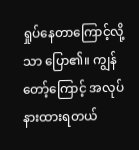ရှုပ်နေတာကြောင့်လို့သာ ပြော၏။ ကျွန်တော့်ကြောင့် အလုပ်နားထားရတယ်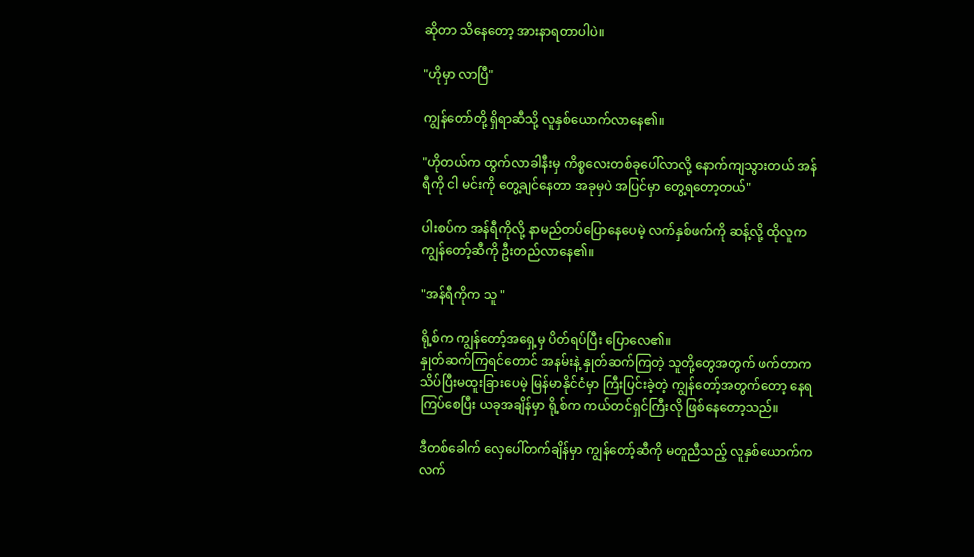ဆိုတာ သိနေတော့ အားနာရတာပါပဲ။

"ဟိုမှာ လာပြီ"

ကျွန်တော်တို့ ရှိရာဆီသို့ လူနှစ်ယောက်လာနေ၏။

"ဟိုတယ်က ထွက်လာခါနီးမှ ကိစ္စလေးတစ်ခုပေါ်လာလို့ နောက်ကျသွားတယ် အန်ရီကို ငါ မင်းကို တွေ့ချင်နေတာ အခုမှပဲ အပြင်မှာ တွေ့ရတော့တယ်"

ပါးစပ်က အန်ရီကိုလို့ နာမည်တပ်ပြောနေပေမဲ့ လက်နှစ်ဖက်ကို ဆန့်လို့ ထိုလူက ကျွန်တော့်ဆီကို ဦးတည်လာနေ၏။

"အန်ရီကိုက သူ "

ရို့စ်က ကျွန်တော့်အရှေ့မှ ပိတ်ရပ်ပြီး ပြောလေ၏။
နှုတ်ဆက်ကြရင်တောင် အနမ်းနဲ့ နှုတ်ဆက်ကြတဲ့ သူတို့တွေအတွက် ဖက်တာက သိပ်ပြီးမထူးခြားပေမဲ့ မြန်မာနိုင်ငံမှာ ကြီးပြင်းခဲ့တဲ့ ကျွန်တော့်အတွက်တော့ နေရကြပ်စေပြီး ယခုအချိန်မှာ ရို့စ်က ကယ်တင်ရှင်ကြီးလို ဖြစ်နေတော့သည်။

ဒီတစ်ခေါက် လှေပေါ်တက်ချိန်မှာ ကျွန်တော့်ဆီကို မတူညီသည့် လူနှစ်ယောက်က လက်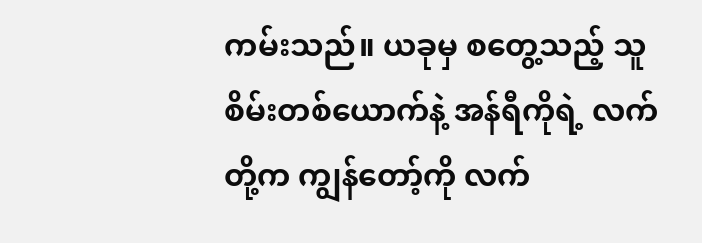ကမ်းသည်။ ယခုမှ စတွေ့သည့် သူစိမ်းတစ်ယောက်နဲ့ အန်ရီကိုရဲ့ လက်တို့က ကျွန်တော့်ကို လက်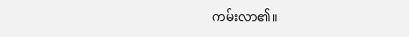ကမ်းလာ၏။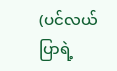(ပင်လယ်ပြာရဲ့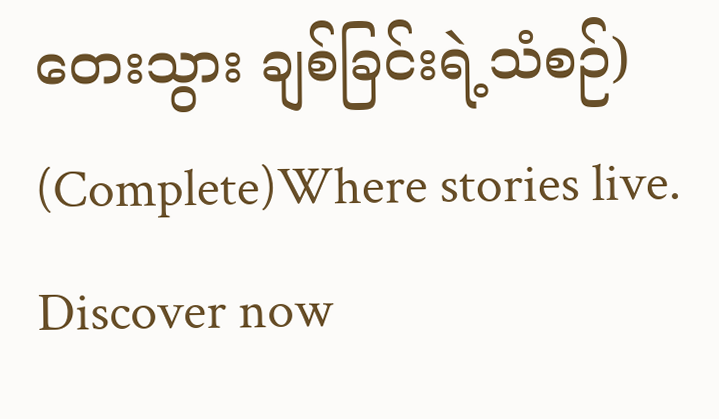တေးသွား ချစ်ခြင်းရဲ့သံစဉ်) (Complete)Where stories live. Discover now